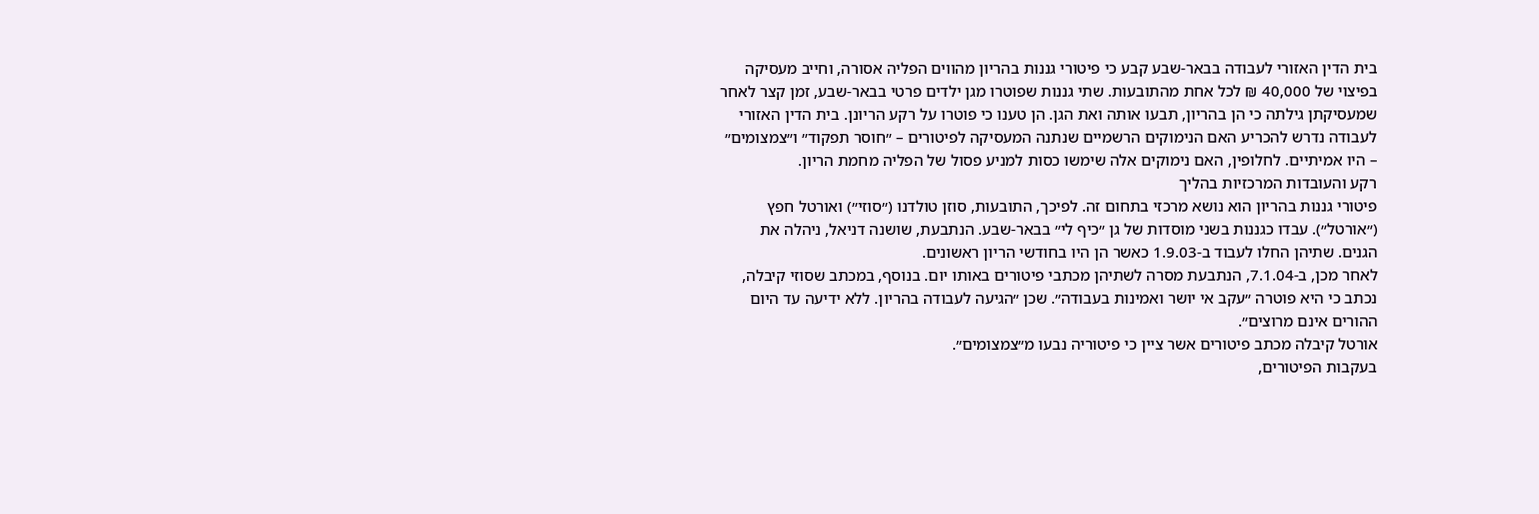בית הדין האזורי לעבודה בבאר-שבע קבע כי פיטורי גננות בהריון מהווים הפליה אסורה, וחייב מעסיקה בפיצוי של 40,000 ₪ לכל אחת מהתובעות. שתי גננות שפוטרו מגן ילדים פרטי בבאר-שבע, זמן קצר לאחר שמעסיקתן גילתה כי הן בהריון, תבעו אותה ואת הגן. הן טענו כי פוטרו על רקע הריונן. בית הדין האזורי לעבודה נדרש להכריע האם הנימוקים הרשמיים שנתנה המעסיקה לפיטורים – ״חוסר תפקוד״ ו״צמצומים״ – היו אמיתיים. לחלופין, האם נימוקים אלה שימשו כסות למניע פסול של הפליה מחמת הריון.
רקע והעובדות המרכזיות בהליך
פיטורי גננות בהריון הוא נושא מרכזי בתחום זה. לפיכך, התובעות, סוזן טולדנו (״סוזי״) ואורטל חפץ (״אורטל״). עבדו כגננות בשני מוסדות של גן ״כיף לי״ בבאר-שבע. הנתבעת, שושנה דניאל, ניהלה את הגנים. שתיהן החלו לעבוד ב-1.9.03 כאשר הן היו בחודשי הריון ראשונים.
לאחר מכן, ב-7.1.04, הנתבעת מסרה לשתיהן מכתבי פיטורים באותו יום. בנוסף, במכתב שסוזי קיבלה, נכתב כי היא פוטרה ״עקב אי יושר ואמינות בעבודה״. שכן ״הגיעה לעבודה בהריון. ללא ידיעה עד היום ההורים אינם מרוצים״.
אורטל קיבלה מכתב פיטורים אשר ציין כי פיטוריה נבעו מ״צמצומים״.
בעקבות הפיטורים,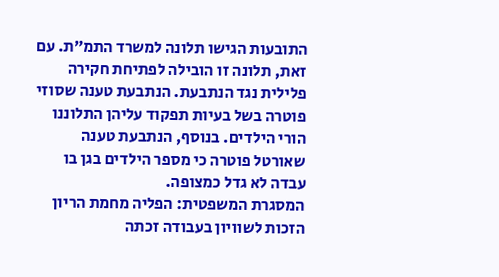התובעות הגישו תלונה למשרד התמ״ת. עם זאת, תלונה זו הובילה לפתיחת חקירה פלילית נגד הנתבעת. הנתבעת טענה שסוזי פוטרה בשל בעיות תפקוד עליהן התלוננו הורי הילדים. בנוסף, הנתבעת טענה שאורטל פוטרה כי מספר הילדים בגן בו עבדה לא גדל כמצופה.
המסגרת המשפטית: הפליה מחמת הריון
הזכות לשוויון בעבודה זכתה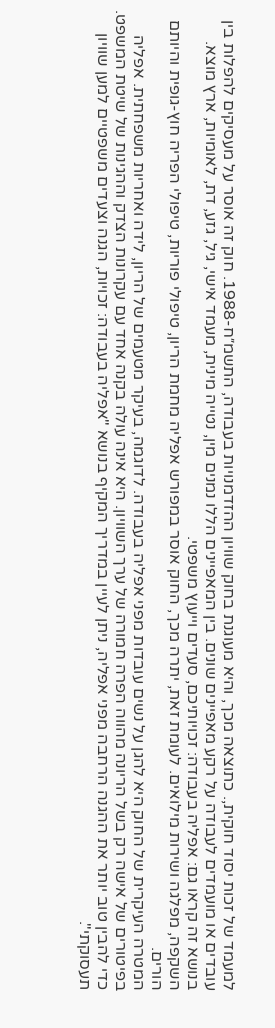למעמד של זכות יסוד חוקית,. כתוצאה מכך, והיא מעוגנת בחוק שוויון ההזדמנויות בעבודה, התשמ״ח-1988. חוק זה אוסר על מעסיקים להפלות בין עובדים או מועמדים לעבודה על רקע מאפיינים שונים. בין המאפיינים הללו נמנים מין, נטייה מינית, מעמד אישי, גיל, גזע, דת, לאומיות, ארץ מוצא. בנושא זה קראו גם: אפליה בעבודה: זכויותיכם, סעדים וייעוץ משפטי.
השקפה, מפלגה ושירות מילואים. לעומת זאת, יתרה מכך, החוק אוסר במפורש אפליה מחמת הריון, טיפולי פוריות, טיפולי הפריה חוץ-גופית והיותם הורים.
המטרה העיקרית של החוק היא להגן על נשים עובדות מפני אפליה בעבודה. לדוגמה, בעיקר מטעמים של הריון, לידה ואחריות משפחתית. אפליה בפיטורים של אישה רק בשל הריונה מהווה הפרה חמורה של ערך השוויון. היא אינה עולה בקנה אחד עם עקרונות הצדק וההגינות של שיטת המשפט. כדי להבין טוב יותר את ההגנה הרחבה מפני אפליה, ניתן לעיין במדריך המקיף בנושא "אפליה בעבודה: זכויות, הגנה וצעדים משפטיים למען שוויון תעסוקתי".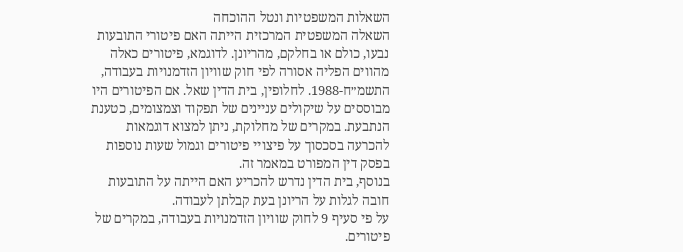השאלות המשפטיות ונטל ההוכחה
השאלה המשפטית המרכזית הייתה האם פיטורי התובעות נבעו, כולם או בחלקם, מהריונן. לדוגמא, פיטורים כאלה מהווים הפליה אסורה לפי חוק שוויון הזדמנויות בעבודה, התשמ״ח-1988. לחלופין, בית הדין שאל. אם הפיטורים היו מבוססים על שיקולים עניינים של תפקוד וצמצומים, כטענת הנתבעת. במקרים של מחלוקת, ניתן למצוא דוגמאות להכרעה בסכסוך על פיצויי פיטורים וגמול שעות נוספות בפסק דין המפורט במאמר זה.
בנוסף, בית הדין נדרש להכריע האם הייתה על התובעות חובה לגלות על הריונן בעת קבלתן לעבודה.
על פי סעיף 9 לחוק שוויון הזדמנויות בעבודה, במקרים של פיטורים.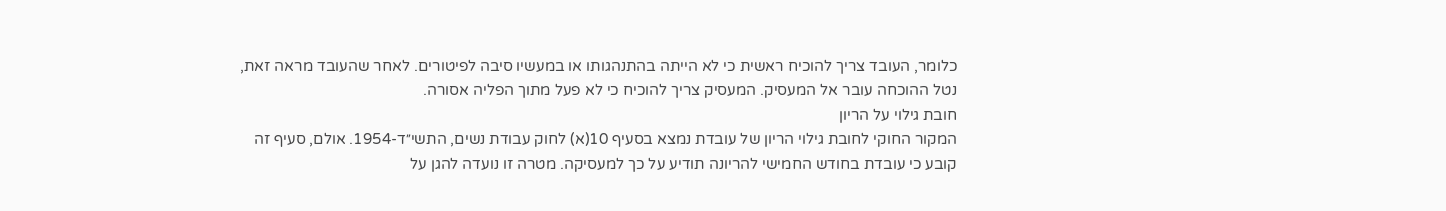כלומר, העובד צריך להוכיח ראשית כי לא הייתה בהתנהגותו או במעשיו סיבה לפיטורים. לאחר שהעובד מראה זאת, נטל ההוכחה עובר אל המעסיק. המעסיק צריך להוכיח כי לא פעל מתוך הפליה אסורה.
חובת גילוי על הריון
המקור החוקי לחובת גילוי הריון של עובדת נמצא בסעיף 10(א) לחוק עבודת נשים, התשי״ד-1954. אולם, סעיף זה קובע כי עובדת בחודש החמישי להריונה תודיע על כך למעסיקה. מטרה זו נועדה להגן על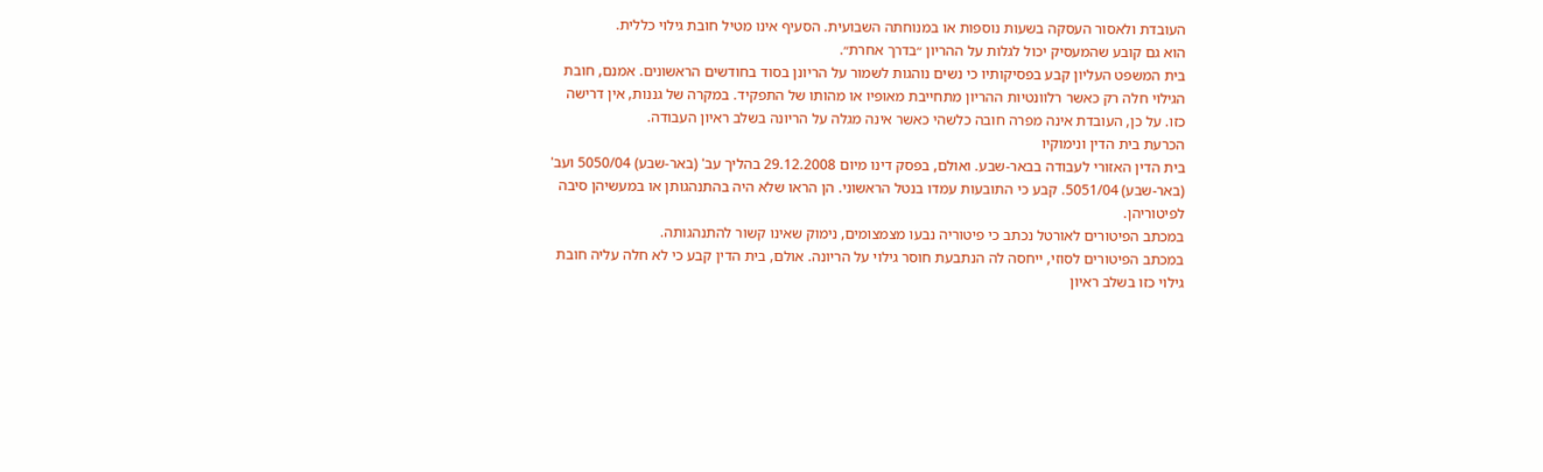העובדת ולאסור העסקה בשעות נוספות או במנוחתה השבועית. הסעיף אינו מטיל חובת גילוי כללית.
הוא גם קובע שהמעסיק יכול לגלות על ההריון ״בדרך אחרת״.
בית המשפט העליון קבע בפסיקותיו כי נשים נוהגות לשמור על הריונן בסוד בחודשים הראשונים. אמנם, חובת הגילוי חלה רק כאשר רלוונטיות ההריון מתחייבת מאופיו או מהותו של התפקיד. במקרה של גננות, אין דרישה כזו. על כן, העובדת אינה מפרה חובה כלשהי כאשר אינה מגלה על הריונה בשלב ראיון העבודה.
הכרעת בית הדין ונימוקיו
בית הדין האזורי לעבודה בבאר-שבע. ואולם, בפסק דינו מיום 29.12.2008 בהליך עב' (באר-שבע) 5050/04 ועב' (באר-שבע) 5051/04. קבע כי התובעות עמדו בנטל הראשוני. הן הראו שלא היה בהתנהגותן או במעשיהן סיבה לפיטוריהן.
במכתב הפיטורים לאורטל נכתב כי פיטוריה נבעו מצמצומים, נימוק שאינו קשור להתנהגותה.
במכתב הפיטורים לסוזי, ייחסה לה הנתבעת חוסר גילוי על הריונה. אולם, בית הדין קבע כי לא חלה עליה חובת גילוי כזו בשלב ראיון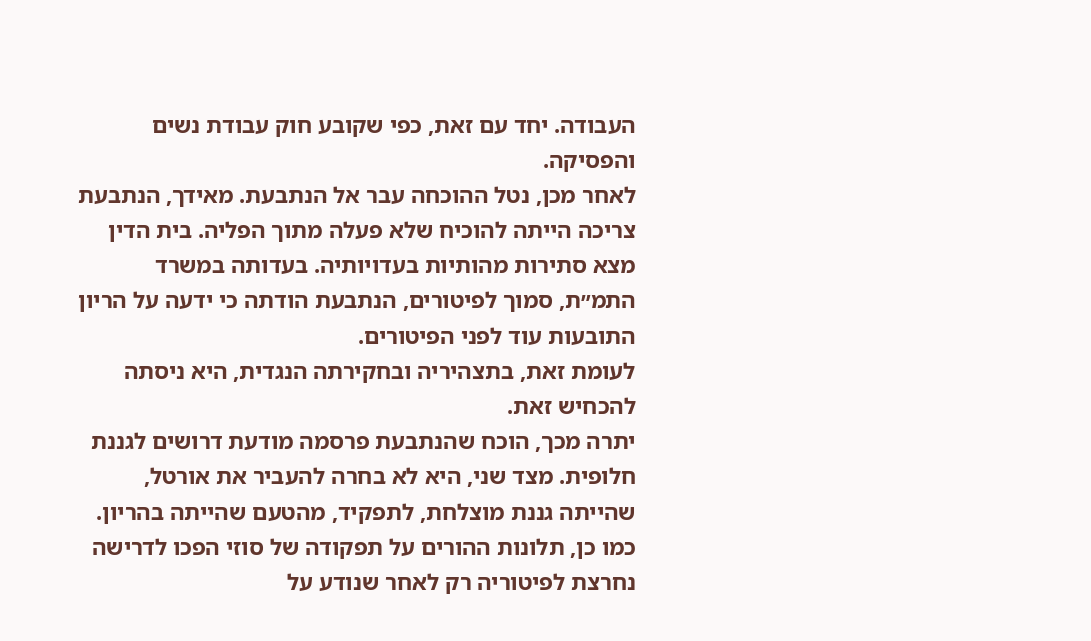העבודה. יחד עם זאת, כפי שקובע חוק עבודת נשים והפסיקה.
לאחר מכן, נטל ההוכחה עבר אל הנתבעת. מאידך, הנתבעת צריכה הייתה להוכיח שלא פעלה מתוך הפליה. בית הדין מצא סתירות מהותיות בעדויותיה. בעדותה במשרד התמ״ת, סמוך לפיטורים, הנתבעת הודתה כי ידעה על הריון התובעות עוד לפני הפיטורים.
לעומת זאת, בתצהיריה ובחקירתה הנגדית, היא ניסתה להכחיש זאת.
יתרה מכך, הוכח שהנתבעת פרסמה מודעת דרושים לגננת חלופית. מצד שני, היא לא בחרה להעביר את אורטל, שהייתה גננת מוצלחת, לתפקיד, מהטעם שהייתה בהריון. כמו כן, תלונות ההורים על תפקודה של סוזי הפכו לדרישה נחרצת לפיטוריה רק לאחר שנודע על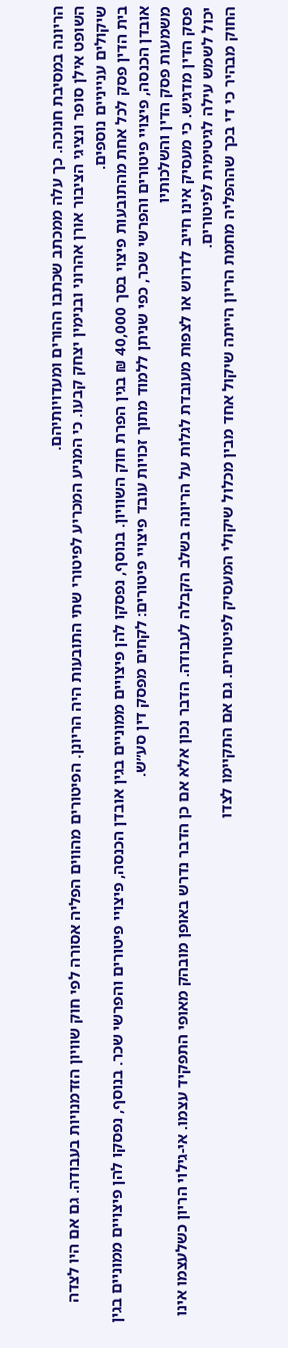הריונה במסיבת חנוכה. כך עלה ממכתב שכתבו ההורים ומעדויותיהם.
השופט אילן סופר ונציגי הציבור אורן אהרוני ובנימין יצחק קבעו. כי המניע המכריע לפיטורי שתי התובעות היה הריונן. הפיטורים מהווים הפליה אסורה לפי חוק שוויון הזדמנויות בעבודה. גם אם היו לצדה שיקולים ענייניים נוספים.
בית הדין פסק לכל אחת מהתובעות פיצוי בסך 40,000 ₪ בגין הפרת חוק השוויון. בנוסף, נפסקו להן פיצויים ממוניים בגין אובדן הכנסה, פיצויי פיטורים והפרשי שכר. בנוסף, נפסקו להן פיצויים ממוניים בגין אובדן הכנסה, פיצויי פיטורים והפרשי שכר, כפי שניתן ללמוד מתוך זכויות עובד פיצויי פיטורים: לקחים מפסק דין סע״ש.
משמעות פסק הדין והשלכותיו
פסק הדין מדגיש. כי מעסיק אינו חייב לדרוש או לצפות מעובדת לגלות על הריונה בשלב הקבלה לעבודה. הדבר נכון אלא אם כן הדבר נדרש באופן מובהק מאופי התפקיד עצמו. אי-גילוי הריון כשלעצמו אינו יכול לשמש עילה לגיטימית לפיטורים.
החוק מבהיר כי די בכך שההפליה מחמת הריון הייתה שיקול אחד מבין מכלול שיקולי המעסיק לפיטורים. גם אם התקיימו לצדו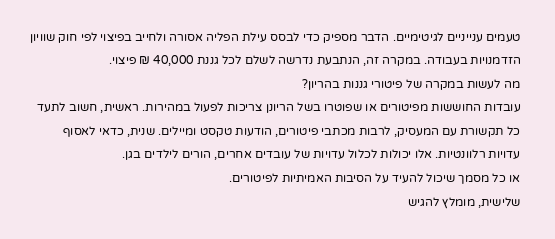טעמים ענייניים לגיטימיים. הדבר מספיק כדי לבסס עילת הפליה אסורה ולחייב בפיצוי לפי חוק שוויון הזדמנויות בעבודה. במקרה זה, הנתבעת נדרשה לשלם לכל גננת 40,000 ₪ פיצוי.
מה לעשות במקרה של פיטורי גננות בהריון?
עובדות החוששות מפיטורים או שפוטרו בשל הריונן צריכות לפעול במהירות. ראשית, חשוב לתעד כל תקשורת עם המעסיק, לרבות מכתבי פיטורים, הודעות טקסט ומיילים. שנית, כדאי לאסוף עדויות רלוונטיות. אלו יכולות לכלול עדויות של עובדים אחרים, הורים לילדים בגן.
או כל מסמך שיכול להעיד על הסיבות האמיתיות לפיטורים.
שלישית, מומלץ להגיש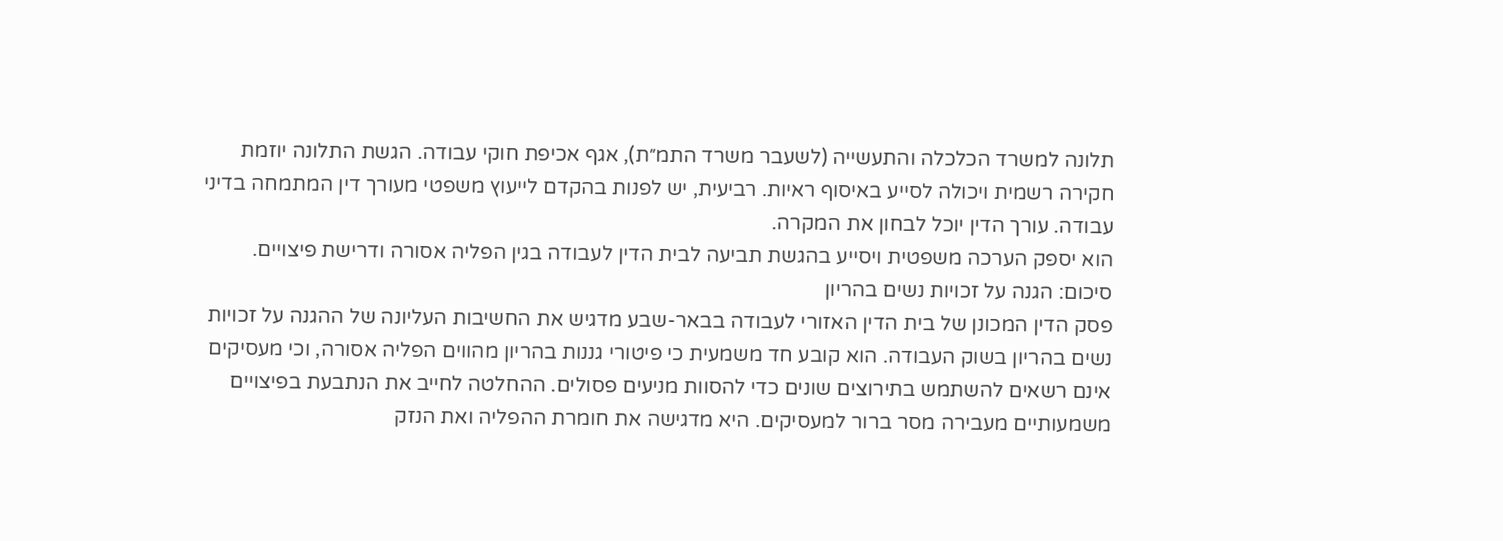תלונה למשרד הכלכלה והתעשייה (לשעבר משרד התמ״ת), אגף אכיפת חוקי עבודה. הגשת התלונה יוזמת חקירה רשמית ויכולה לסייע באיסוף ראיות. רביעית, יש לפנות בהקדם לייעוץ משפטי מעורך דין המתמחה בדיני עבודה. עורך הדין יוכל לבחון את המקרה.
הוא יספק הערכה משפטית ויסייע בהגשת תביעה לבית הדין לעבודה בגין הפליה אסורה ודרישת פיצויים.
סיכום: הגנה על זכויות נשים בהריון
פסק הדין המכונן של בית הדין האזורי לעבודה בבאר-שבע מדגיש את החשיבות העליונה של ההגנה על זכויות נשים בהריון בשוק העבודה. הוא קובע חד משמעית כי פיטורי גננות בהריון מהווים הפליה אסורה, וכי מעסיקים אינם רשאים להשתמש בתירוצים שונים כדי להסוות מניעים פסולים. ההחלטה לחייב את הנתבעת בפיצויים משמעותיים מעבירה מסר ברור למעסיקים. היא מדגישה את חומרת ההפליה ואת הנזק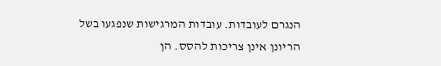הנגרם לעובדות. עובדות המרגישות שנפגעו בשל הריונן אינן צריכות להסס. הן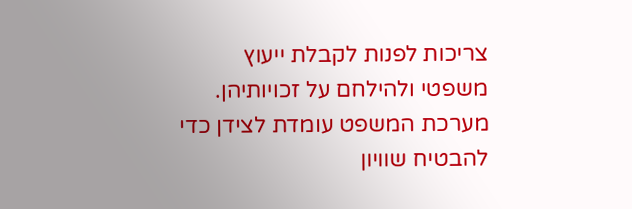צריכות לפנות לקבלת ייעוץ משפטי ולהילחם על זכויותיהן. מערכת המשפט עומדת לצידן כדי להבטיח שוויון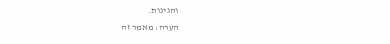והגינות.
הערה: מאמר זה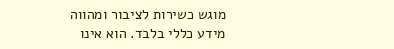מוגש כשירות לציבור ומהווה מידע כללי בלבד. הוא אינו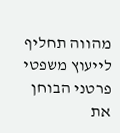מהווה תחליף לייעוץ משפטי פרטני הבוחן את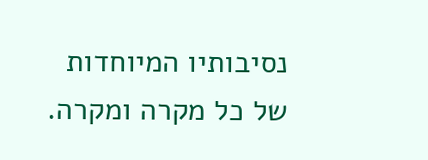נסיבותיו המיוחדות של כל מקרה ומקרה.